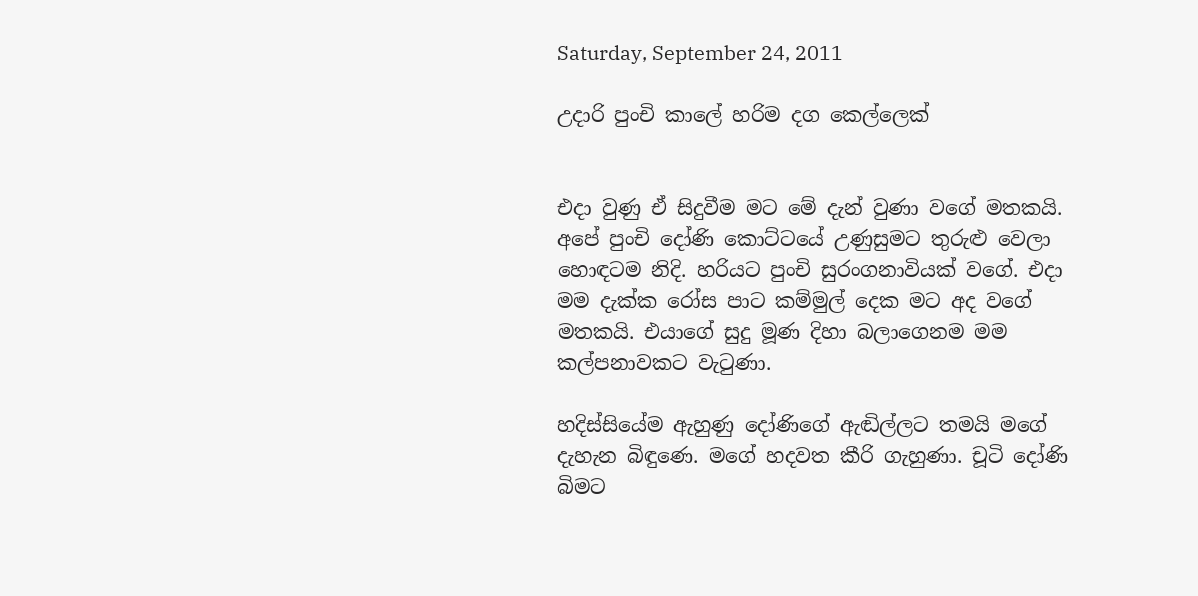Saturday, September 24, 2011

උදාරි පුංචි කාලේ හරිම දග කෙල්ලෙක්


එදා වුණු ඒ සිදුවීම මට මේ දැන් වුණා වගේ මතකයි. අපේ පුංචි දෝණි කොට්ටයේ උණුසුමට තුරුළු වෙලා හොඳටම නිදි. හරියට පුංචි සුරංගනාවියක් වගේ. එදා මම දැක්ක රෝස පාට කම්මුල් දෙක මට අද වගේ මතකයි. එයාගේ සුදු මූණ දිහා බලාගෙනම මම කල්පනාවකට වැටුණා.

හදිස්සියේම ඇහුණු දෝණිගේ ඇඬිල්ලට තමයි මගේ දැහැන බිඳුණෙ. මගේ හදවත කීරි ගැහුණා. චූටි දෝණි බිමට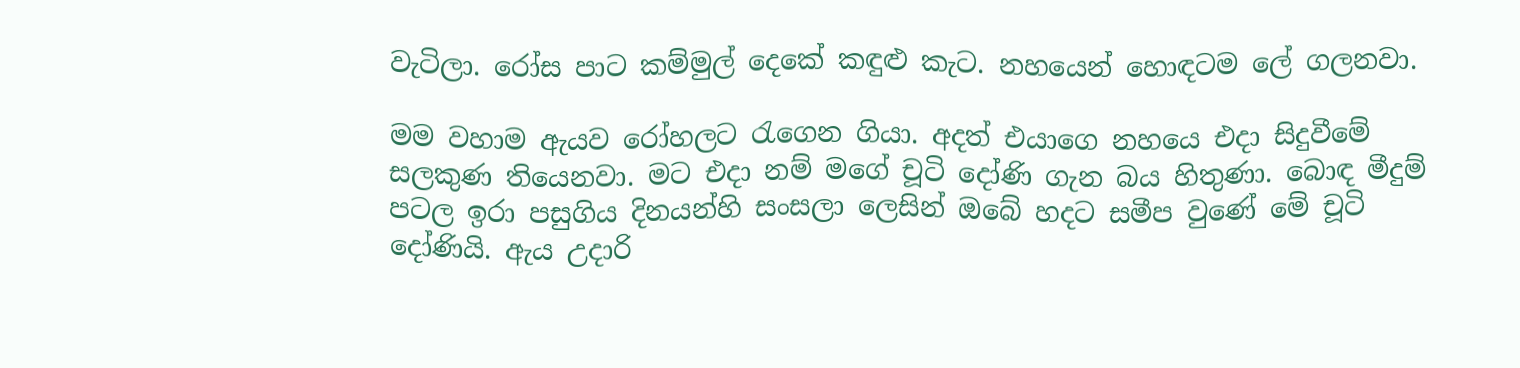වැටිලා. රෝස පාට කම්මුල් දෙකේ කඳුළු කැට. නහයෙන් හොඳටම ලේ ගලනවා.

මම වහාම ඇයව රෝහලට රැගෙන ගියා. අදත් එයාගෙ නහයෙ එදා සිදුවීමේ සලකුණ තියෙනවා. මට එදා නම් මගේ චූටි දෝණි ගැන බය හිතුණා. බොඳ මීදුම් පටල ඉරා පසුගිය දිනයන්හි සංසලා ලෙසින් ඔබේ හදට සමීප වුණේ මේ චූටි දෝණියි. ඇය උදාරි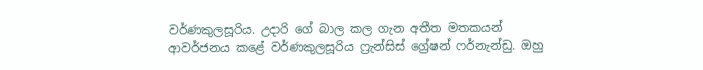වර්ණකුලසූරිය. උදාරි ගේ බාල කල ගැන අතීත මතකයන් ආවර්ජනය කළේ වර්ණකුලසූරිය ෆ්‍රැන්සිස් ග්‍රේෂන් ෆර්නැන්ඩු. ඔහු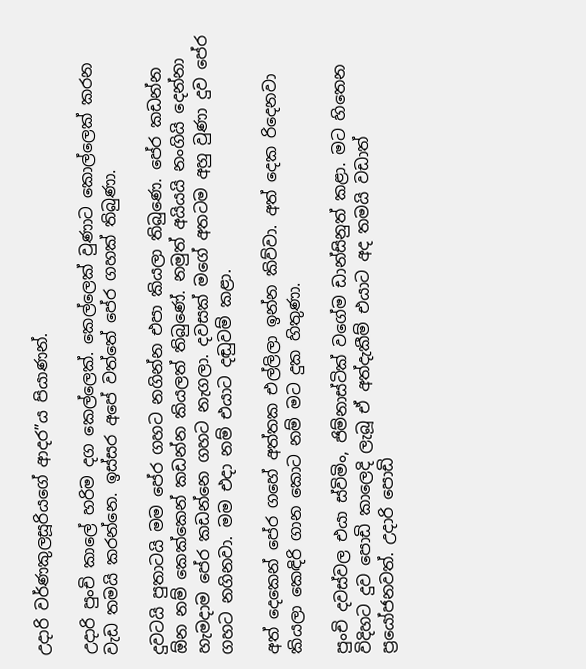උදාරි වර්ණකුලසූරියගේ ආදර”ය පියාණන්.

උදාරි පුංචි කාලේ හරිම දග කෙල්ලෙක්. කෙල්ලෙක් වුණාට කොල්ලෙක් කරන වැඩ තමයි කරන්නෙ. ඉස්සර අපේ වත්තේ පේර ගහක් තිබුණා.

දුවටයි පුතාටයි මම පේර ගහට නගින්න එපා කියලා තිබුණෙ. පේර කඩන්න ඕන නම් කෙක්කෙන් කඩන්න කියලත් තිබුණේ. නමුත් අයියයි නංගියි දෙන්නා හැමදාම පේර කඩන්නෙ ගහට නැගලා. දවසක් මගේ අතටම අහු වුණා දුව පේර ගහට නගිනවා. මම එදා නම් එයාට දඬුවම් කළා.

අත් දෙකෙන් පේර ගහේ අත්තක එල්ලිලා ඉන්න කිව්වා. අත් දෙක රිදෙනවා කියලා කෙඳිරි ගාන කොට නම් මට දුක හිතුණා.

පුංචි දවස්වල එයා ස්විමිං, ජිම්නාස්ටික් වගේම ඩාන්සිනුත් කළා. මට හිතෙන විදිහට දුව පොඩි කාලෙදි ලැබූ ඒ අත්දැකීම් එයාට අද තමයි වඩාත් ප්‍රයෝජනවත්. උදාරි පොඩි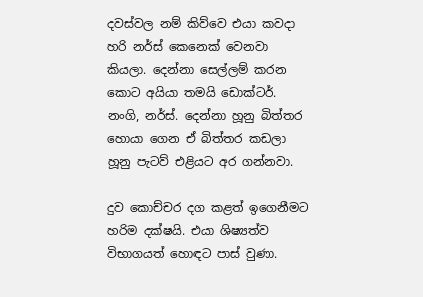දවස්වල නම් කිව්වෙ එයා කවදා හරි නර්ස් කෙනෙක් වෙනවා කියලා. දෙන්නා සෙල්ලම් කරන කොට අයියා තමයි ඩොක්ටර්. නංගි, නර්ස්. දෙන්නා හූනු බිත්තර හොයා ගෙන ඒ බිත්තර කඩලා හූනු පැටව් එළියට අර ගන්නවා.

දුව කොච්චර දග කළත් ඉගෙනීමට හරිම දක්ෂයි. එයා ශිෂ්‍යත්ව විභාගයත් හොඳට පාස් වුණා.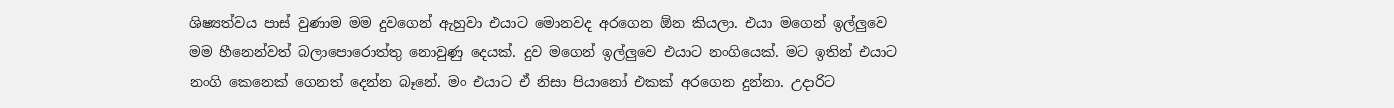ශිෂ්‍යත්වය පාස් වුණාම මම දුවගෙන් ඇහුවා එයාට මොනවද අරගෙන ඕන කියලා. එයා මගෙන් ඉල්ලුවෙ මම හීනෙන්වත් බලාපොරොත්තු නොවුණු දෙයක්. දුව මගෙන් ඉල්ලුවෙ එයාට නංගියෙක්. මට ඉතින් එයාට නංගි කෙනෙක් ගෙනත් දෙන්න බෑනේ. මං එයාට ඒ නිසා පියානෝ එකක් අරගෙන දුන්නා. උදාරිට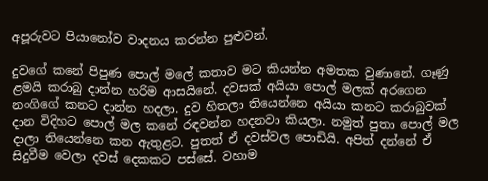අපූරුවට පියානෝව වාදනය කරන්න පුළුවන්.

දුවගේ කනේ පිපුණ පොල් මලේ කතාව මට කියන්න අමතක වුණානේ. ගෑණු ළමයි කරාබු දාන්න හරිම ආසයිනේ. දවසක් අයියා පොල් මලක් අරගෙන නංගිගේ කනට දාන්න හදලා. දුව හිතලා තියෙන්නෙ අයියා කනට කරාබුවක් දාන විදිහට පොල් මල කනේ රඳවන්න හදනවා කියලා. නමුත් පුතා පොල් මල දාලා තියෙන්නෙ කන ඇතුළට. පුතත් ඒ දවස්වල පොඩියි. අපිත් දන්නේ ඒ සිදුවීම වෙලා දවස් දෙකකට පස්සේ. වහාම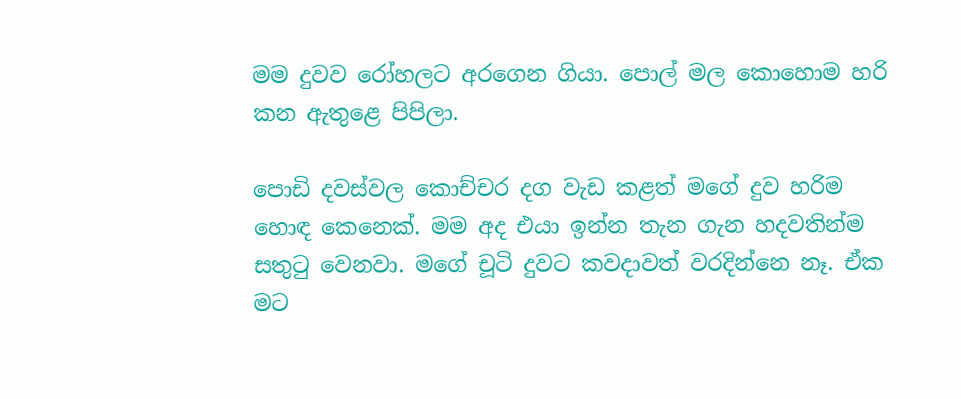මම දුවව රෝහලට අරගෙන ගියා. පොල් මල කොහොම හරි කන ඇතුළෙ පිපිලා.

පොඩි දවස්වල කොච්චර දග වැඩ කළත් මගේ දුව හරිම හොඳ කෙනෙක්. මම අද එයා ඉන්න තැන ගැන හදවතින්ම සතුටු වෙනවා. මගේ චූටි දුවට කවදාවත් වරදින්නෙ නෑ. ඒක මට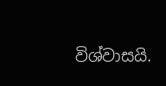විශ්වාසයි.